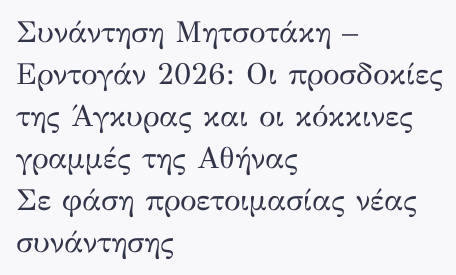Συνάντηση Μητσοτάκη – Ερντογάν 2026: Οι προσδοκίες της Άγκυρας και οι κόκκινες γραμμές της Αθήνας
Σε φάση προετοιμασίας νέας συνάντησης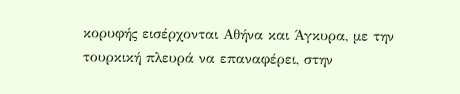κορυφής εισέρχονται Αθήνα και Άγκυρα, με την τουρκική πλευρά να επαναφέρει, στην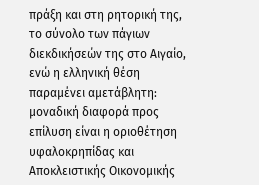πράξη και στη ρητορική της, το σύνολο των πάγιων διεκδικήσεών της στο Αιγαίο, ενώ η ελληνική θέση παραμένει αμετάβλητη: μοναδική διαφορά προς επίλυση είναι η οριοθέτηση υφαλοκρηπίδας και Αποκλειστικής Οικονομικής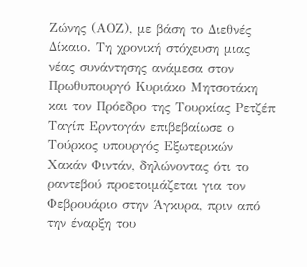Ζώνης (ΑΟΖ), με βάση το Διεθνές Δίκαιο. Τη χρονική στόχευση μιας νέας συνάντησης ανάμεσα στον Πρωθυπουργό Κυριάκο Μητσοτάκη και τον Πρόεδρο της Τουρκίας Ρετζέπ Ταγίπ Ερντογάν επιβεβαίωσε ο Τούρκος υπουργός Εξωτερικών Χακάν Φιντάν, δηλώνοντας ότι το ραντεβού προετοιμάζεται για τον Φεβρουάριο στην Άγκυρα, πριν από την έναρξη του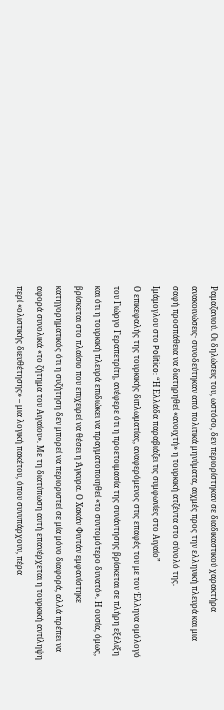Ραμαζανιού. Οι δηλώσεις του, ωστόσο, δεν περιορίστηκαν σε διαδικαστικού χαρακτήρα ανακοινώσεις· συνοδεύτηκαν από πολιτικά μηνύματα, αιχμές προς την ελληνική πλευρά και μια σαφή προσπάθεια να διατηρηθεί «ανοιχτή» η τουρκική ατζέντα στο σύνολό της.
Ιμάμογλου στο Politico: “Η Ελλάδα παραβιάζει τις συμφωνίες στο Αιγαίο”
Ο επικεφαλής της τουρκικής διπλωματίας, αναφερόμενος στις επαφές του με τον Έλληνα ομόλογό του Γιώργο Γεραπετρίτη, ανέφερε ότι η προετοιμασία της συνάντησης βρίσκεται σε πλήρη εξέλιξη και ότι η τουρκική πλευρά επιδιώκει να πραγματοποιηθεί «το συντομότερο δυνατό». Η ουσία, όμως, βρίσκεται στο πλαίσιο που επιχειρεί να θέσει η Άγκυρα. Ο Χακάν Φιντάν εμφανίστηκε κατηγορηματικός ότι η συζήτηση δεν μπορεί να περιοριστεί σε μία μόνο διαφορά, αλλά πρέπει να αφορά συνολικά «το ζήτημα του Αιγαίου». Με τη διατύπωση αυτή επανέρχεται η τουρκική αντίληψη περί «ολιστικής διευθέτησης» – μια λογική πακέτου, όπου συνυπάρχουν, πέρα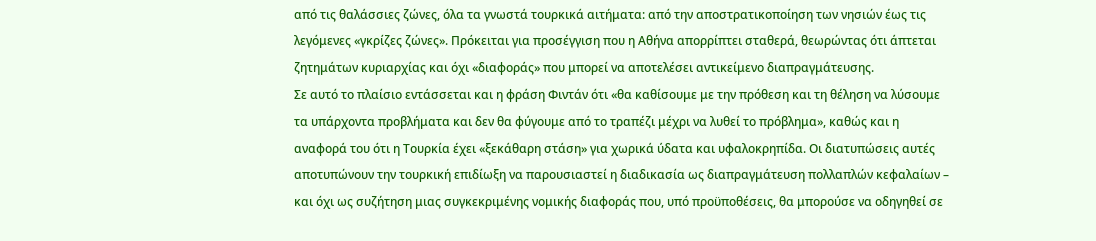από τις θαλάσσιες ζώνες, όλα τα γνωστά τουρκικά αιτήματα: από την αποστρατικοποίηση των νησιών έως τις λεγόμενες «γκρίζες ζώνες». Πρόκειται για προσέγγιση που η Αθήνα απορρίπτει σταθερά, θεωρώντας ότι άπτεται ζητημάτων κυριαρχίας και όχι «διαφοράς» που μπορεί να αποτελέσει αντικείμενο διαπραγμάτευσης.
Σε αυτό το πλαίσιο εντάσσεται και η φράση Φιντάν ότι «θα καθίσουμε με την πρόθεση και τη θέληση να λύσουμε τα υπάρχοντα προβλήματα και δεν θα φύγουμε από το τραπέζι μέχρι να λυθεί το πρόβλημα», καθώς και η αναφορά του ότι η Τουρκία έχει «ξεκάθαρη στάση» για χωρικά ύδατα και υφαλοκρηπίδα. Οι διατυπώσεις αυτές αποτυπώνουν την τουρκική επιδίωξη να παρουσιαστεί η διαδικασία ως διαπραγμάτευση πολλαπλών κεφαλαίων – και όχι ως συζήτηση μιας συγκεκριμένης νομικής διαφοράς που, υπό προϋποθέσεις, θα μπορούσε να οδηγηθεί σε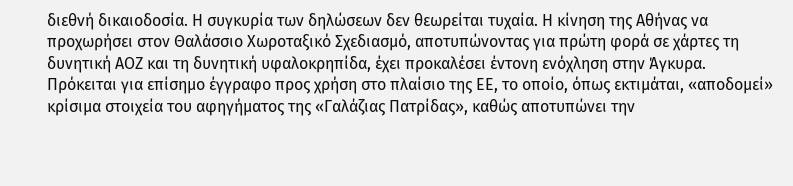διεθνή δικαιοδοσία. Η συγκυρία των δηλώσεων δεν θεωρείται τυχαία. Η κίνηση της Αθήνας να προχωρήσει στον Θαλάσσιο Χωροταξικό Σχεδιασμό, αποτυπώνοντας για πρώτη φορά σε χάρτες τη δυνητική ΑΟΖ και τη δυνητική υφαλοκρηπίδα, έχει προκαλέσει έντονη ενόχληση στην Άγκυρα. Πρόκειται για επίσημο έγγραφο προς χρήση στο πλαίσιο της ΕΕ, το οποίο, όπως εκτιμάται, «αποδομεί» κρίσιμα στοιχεία του αφηγήματος της «Γαλάζιας Πατρίδας», καθώς αποτυπώνει την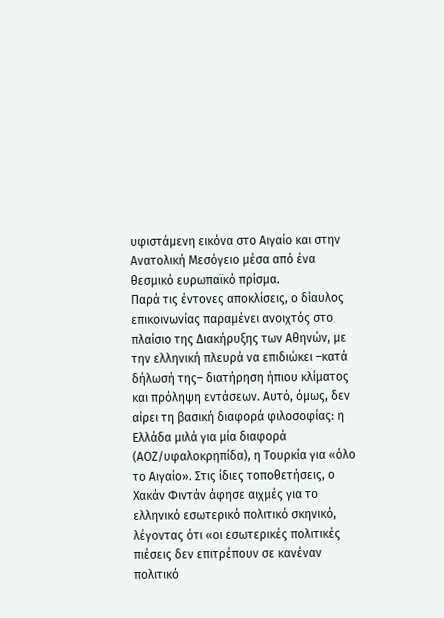υφιστάμενη εικόνα στο Αιγαίο και στην Ανατολική Μεσόγειο μέσα από ένα θεσμικό ευρωπαϊκό πρίσμα.
Παρά τις έντονες αποκλίσεις, ο δίαυλος επικοινωνίας παραμένει ανοιχτός στο πλαίσιο της Διακήρυξης των Αθηνών, με την ελληνική πλευρά να επιδιώκει –κατά δήλωσή της– διατήρηση ήπιου κλίματος και πρόληψη εντάσεων. Αυτό, όμως, δεν αίρει τη βασική διαφορά φιλοσοφίας: η Ελλάδα μιλά για μία διαφορά (ΑΟΖ/υφαλοκρηπίδα), η Τουρκία για «όλο το Αιγαίο». Στις ίδιες τοποθετήσεις, ο Χακάν Φιντάν άφησε αιχμές για το ελληνικό εσωτερικό πολιτικό σκηνικό, λέγοντας ότι «οι εσωτερικές πολιτικές πιέσεις δεν επιτρέπουν σε κανέναν πολιτικό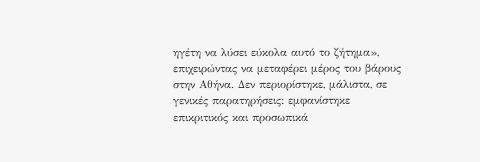ηγέτη να λύσει εύκολα αυτό το ζήτημα», επιχειρώντας να μεταφέρει μέρος του βάρους στην Αθήνα. Δεν περιορίστηκε, μάλιστα, σε γενικές παρατηρήσεις: εμφανίστηκε επικριτικός και προσωπικά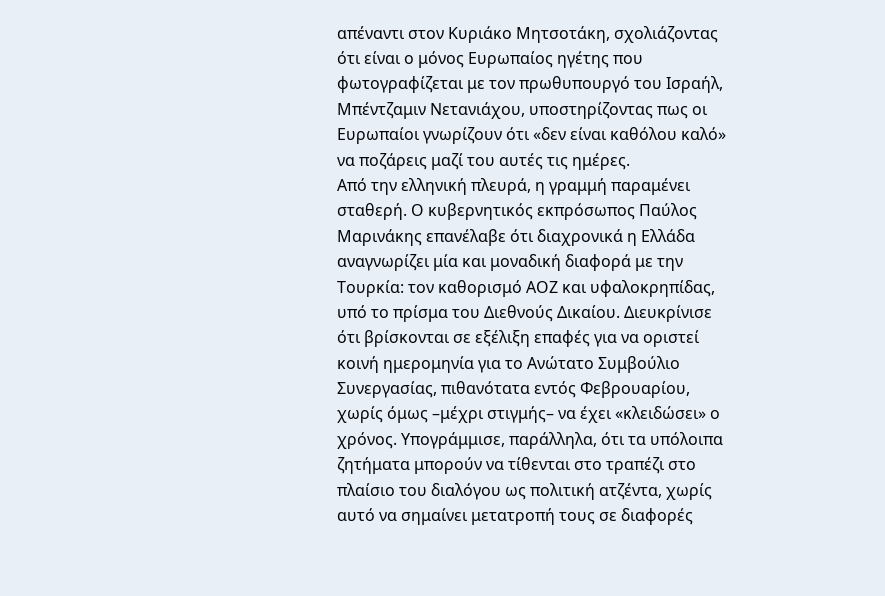απέναντι στον Κυριάκο Μητσοτάκη, σχολιάζοντας ότι είναι ο μόνος Ευρωπαίος ηγέτης που φωτογραφίζεται με τον πρωθυπουργό του Ισραήλ, Μπέντζαμιν Νετανιάχου, υποστηρίζοντας πως οι Ευρωπαίοι γνωρίζουν ότι «δεν είναι καθόλου καλό» να ποζάρεις μαζί του αυτές τις ημέρες.
Από την ελληνική πλευρά, η γραμμή παραμένει σταθερή. Ο κυβερνητικός εκπρόσωπος Παύλος Μαρινάκης επανέλαβε ότι διαχρονικά η Ελλάδα αναγνωρίζει μία και μοναδική διαφορά με την Τουρκία: τον καθορισμό ΑΟΖ και υφαλοκρηπίδας, υπό το πρίσμα του Διεθνούς Δικαίου. Διευκρίνισε ότι βρίσκονται σε εξέλιξη επαφές για να οριστεί κοινή ημερομηνία για το Ανώτατο Συμβούλιο Συνεργασίας, πιθανότατα εντός Φεβρουαρίου, χωρίς όμως –μέχρι στιγμής– να έχει «κλειδώσει» ο χρόνος. Υπογράμμισε, παράλληλα, ότι τα υπόλοιπα ζητήματα μπορούν να τίθενται στο τραπέζι στο πλαίσιο του διαλόγου ως πολιτική ατζέντα, χωρίς αυτό να σημαίνει μετατροπή τους σε διαφορές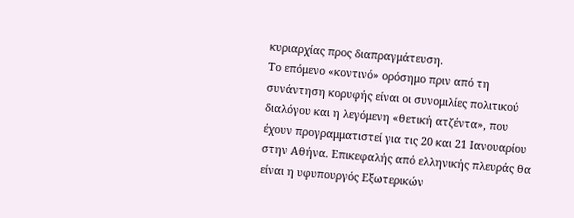κυριαρχίας προς διαπραγμάτευση.
Το επόμενο «κοντινό» ορόσημο πριν από τη συνάντηση κορυφής είναι οι συνομιλίες πολιτικού διαλόγου και η λεγόμενη «θετική ατζέντα», που έχουν προγραμματιστεί για τις 20 και 21 Ιανουαρίου στην Αθήνα. Επικεφαλής από ελληνικής πλευράς θα είναι η υφυπουργός Εξωτερικών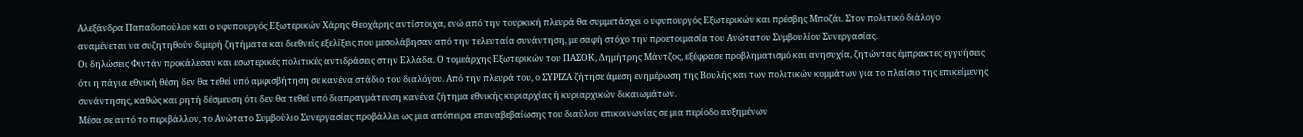Αλεξάνδρα Παπαδοπούλου και ο υφυπουργός Εξωτερικών Χάρης Θεοχάρης αντίστοιχα, ενώ από την τουρκική πλευρά θα συμμετάσχει ο υφυπουργός Εξωτερικών και πρέσβης Μποζάι. Στον πολιτικό διάλογο αναμένεται να συζητηθούν διμερή ζητήματα και διεθνείς εξελίξεις που μεσολάβησαν από την τελευταία συνάντηση, με σαφή στόχο την προετοιμασία του Ανώτατου Συμβουλίου Συνεργασίας.
Οι δηλώσεις Φιντάν προκάλεσαν και εσωτερικές πολιτικές αντιδράσεις στην Ελλάδα. Ο τομεάρχης Εξωτερικών του ΠΑΣΟΚ, Δημήτρης Μάντζος, εξέφρασε προβληματισμό και ανησυχία, ζητώντας έμπρακτες εγγυήσεις ότι η πάγια εθνική θέση δεν θα τεθεί υπό αμφισβήτηση σε κανένα στάδιο του διαλόγου. Από την πλευρά του, ο ΣΥΡΙΖΑ ζήτησε άμεση ενημέρωση της Βουλής και των πολιτικών κομμάτων για το πλαίσιο της επικείμενης συνάντησης, καθώς και ρητή δέσμευση ότι δεν θα τεθεί υπό διαπραγμάτευση κανένα ζήτημα εθνικής κυριαρχίας ή κυριαρχικών δικαιωμάτων.
Μέσα σε αυτό το περιβάλλον, το Ανώτατο Συμβούλιο Συνεργασίας προβάλλει ως μια απόπειρα επαναβεβαίωσης του διαύλου επικοινωνίας σε μια περίοδο αυξημένων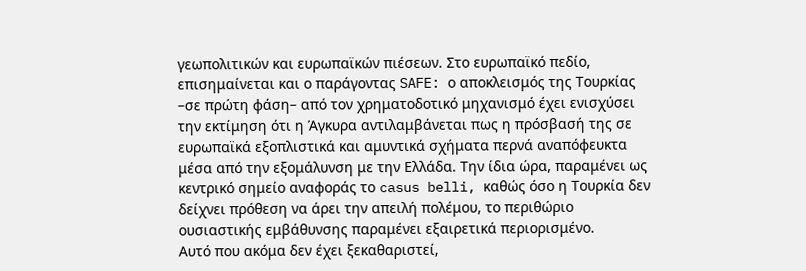γεωπολιτικών και ευρωπαϊκών πιέσεων. Στο ευρωπαϊκό πεδίο, επισημαίνεται και ο παράγοντας SAFE: ο αποκλεισμός της Τουρκίας –σε πρώτη φάση– από τον χρηματοδοτικό μηχανισμό έχει ενισχύσει την εκτίμηση ότι η Άγκυρα αντιλαμβάνεται πως η πρόσβασή της σε ευρωπαϊκά εξοπλιστικά και αμυντικά σχήματα περνά αναπόφευκτα μέσα από την εξομάλυνση με την Ελλάδα. Την ίδια ώρα, παραμένει ως κεντρικό σημείο αναφοράς το casus belli, καθώς όσο η Τουρκία δεν δείχνει πρόθεση να άρει την απειλή πολέμου, το περιθώριο ουσιαστικής εμβάθυνσης παραμένει εξαιρετικά περιορισμένο.
Αυτό που ακόμα δεν έχει ξεκαθαριστεί,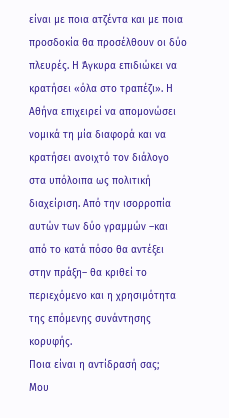είναι με ποια ατζέντα και με ποια προσδοκία θα προσέλθουν οι δύο πλευρές. Η Άγκυρα επιδιώκει να κρατήσει «όλα στο τραπέζι». Η Αθήνα επιχειρεί να απομονώσει νομικά τη μία διαφορά και να κρατήσει ανοιχτό τον διάλογο στα υπόλοιπα ως πολιτική διαχείριση. Από την ισορροπία αυτών των δύο γραμμών –και από το κατά πόσο θα αντέξει στην πράξη– θα κριθεί το περιεχόμενο και η χρησιμότητα της επόμενης συνάντησης κορυφής.
Ποια είναι η αντίδρασή σας;
Μου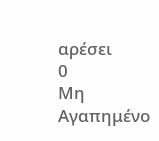αρέσει
0
Μη Αγαπημένο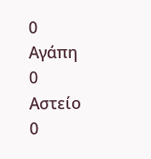0
Αγάπη
0
Αστείο
0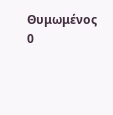Θυμωμένος
0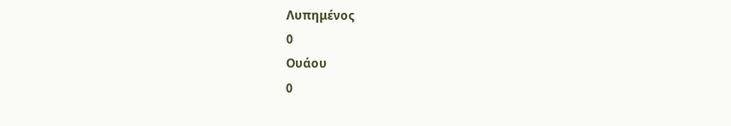Λυπημένος
0
Ουάου
0